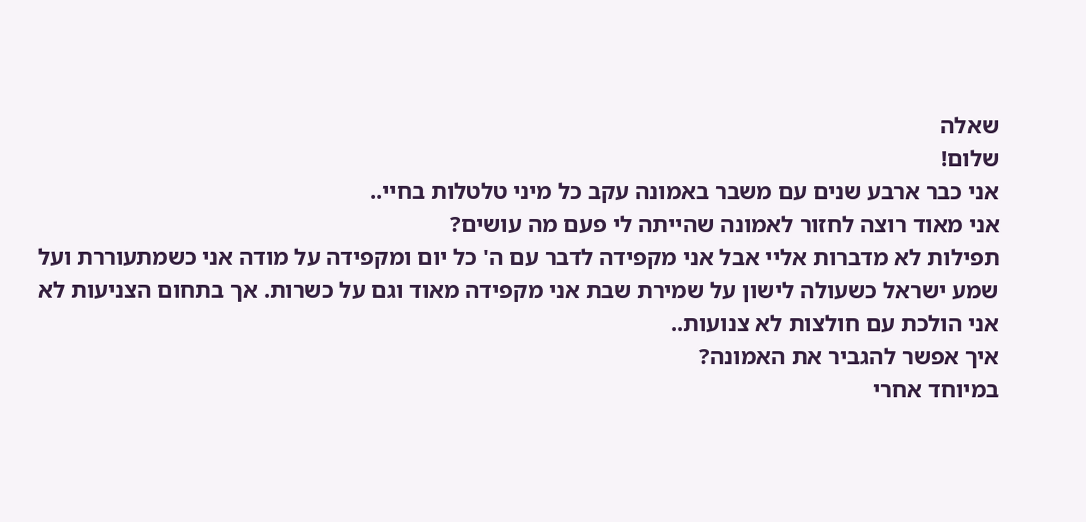שאלה
שלום!
אני כבר ארבע שנים עם משבר באמונה עקב כל מיני טלטלות בחיי..
אני מאוד רוצה לחזור לאמונה שהייתה לי פעם מה עושים?
תפילות לא מדברות אליי אבל אני מקפידה לדבר עם ה' כל יום ומקפידה על מודה אני כשמתעוררת ועל שמע ישראל כשעולה לישון על שמירת שבת אני מקפידה מאוד וגם על כשרות. אך בתחום הצניעות לא
אני הולכת עם חולצות לא צנועות..
איך אפשר להגביר את האמונה?
במיוחד אחרי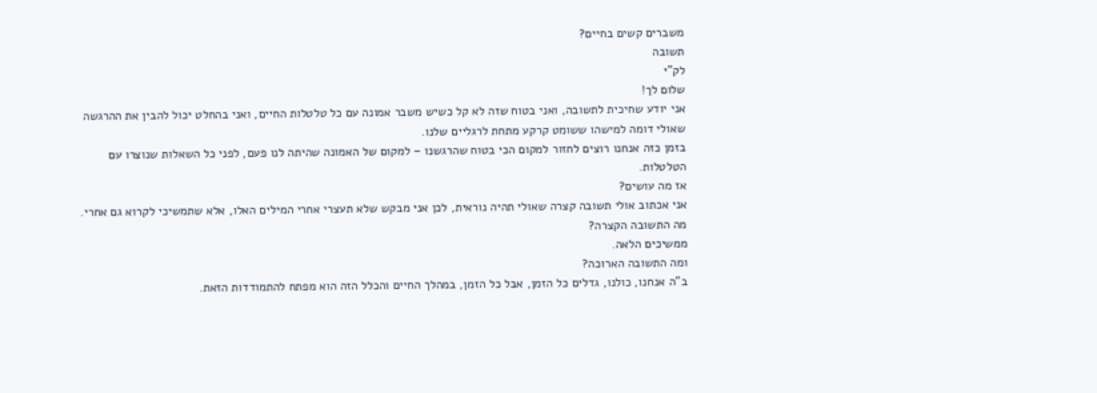משברים קשים בחיים?
תשובה
לק"י
שלום לך!
אני יודע שחיכית לתשובה, ואני בטוח שזה לא קל כשיש משבר אמונה עם כל טלטלות החיים, ואני בהחלט יכול להבין את ההרגשה שאולי דומה למישהו ששומט קרקע מתחת לרגליים שלנו.
בזמן כזה אנחנו רוצים לחזור למקום הכי בטוח שהרגשנו – למקום של האמונה שהיתה לנו פעם, לפני כל השאלות שנוצרו עם הטלטלות.
אז מה עושים?
אני אכתוב אולי תשובה קצרה שאולי תהיה נוראית, לכן אני מבקש שלא תעצרי אחרי המילים האלו, אלא שתמשיכי לקרוא גם אחרי.
מה התשובה הקצרה?
ממשיכים הלאה.
ומה התשובה הארוכה?
ב"ה אנחנו, כולנו, גדלים כל הזמן, אבל כל הזמן, במהלך החיים והכלל הזה הוא מפתח להתמודדות הזאת.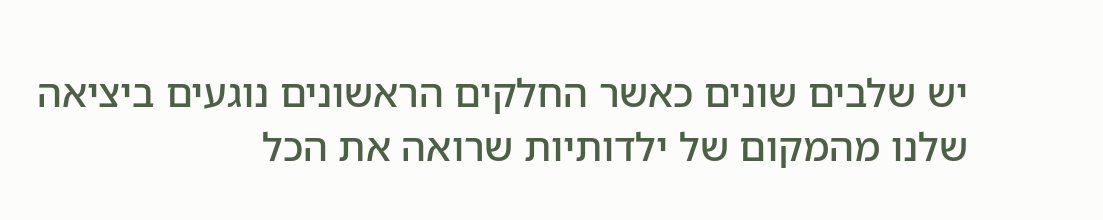יש שלבים שונים כאשר החלקים הראשונים נוגעים ביציאה שלנו מהמקום של ילדותיות שרואה את הכל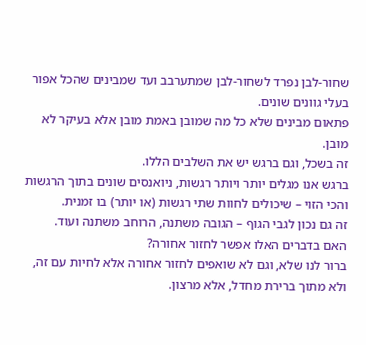שחור-לבן נפרד לשחור-לבן שמתערבב ועד שמבינים שהכל אפור בעלי גוונים שונים.
פתאום מבינים שלא כל מה שמובן באמת מובן אלא בעיקר לא מובן.
זה בשכל, וגם ברגש יש את השלבים הללו.
ברגש אנו מגלים יותר ויותר רגשות, ניואנסים שונים בתוך הרגשות והכי הזוי – שיכולים לחוות שתי רגשות (או יותר) בו זמנית.
זה גם נכון לגבי הגוף – הגובה משתנה, הרוחב משתנה ועוד.
האם בדברים האלו אפשר לחזור אחורה?
ברור לנו שלא, וגם לא שואפים לחזור אחורה אלא לחיות עם זה, ולא מתוך ברירת מחדל, אלא מרצון.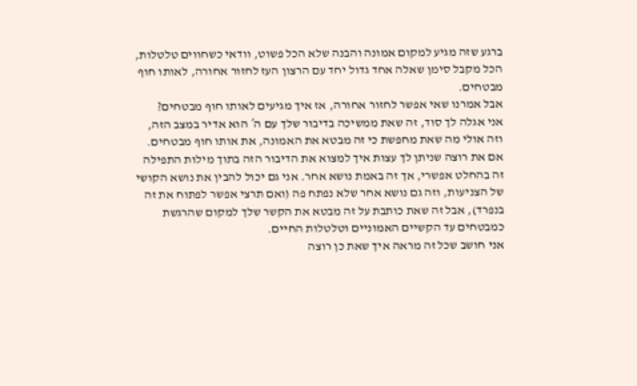ברגע שזה מגיע למקום אמונה והבנה שלא הכל פשוט, וודאי כשחווים טלטלות, הכל מקבל סימן שאלה אחד גדול יחד עם הרצון העז לחזור אחורה, לאותו חוף מבטחים.
אבל אמרנו שאי אפשר לחזור אחורה, אז איך מגיעים לאותו חוף מבטחים?
אני אגלה לך סוד, זה שאת ממשיכה בדיבור שלך עם ה´ הוא אדיר במצב הזה, וזה אולי מה שאת מחפשת כי זה מבטא את האמונה, את אותו חוף מבטחים.
אם את רוצה שניתן לך עצות איך למצוא את הדיבור הזה בתוך מילות התפילה זה בהחלט אפשרי, אך זה באמת נושא אחר. אני גם יכול להבין את נושא הקושי של הצניעות, וזה גם נושא אחר שלא נפתח פה (ואם תרצי אפשר לפתוח את זה בנפרד), אבל זה שאת כותבת על זה מבטא את הקשר שלך למקום שהרגשת כמבטחים עד הקשיים האמוניים וטלטלות החיים.
אני חושב שכל זה מראה איך שאת כן רוצה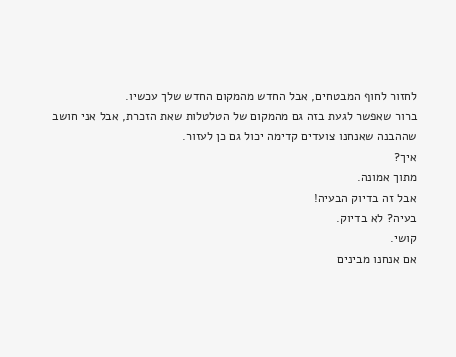לחזור לחוף המבטחים, אבל החדש מהמקום החדש שלך עכשיו.
ברור שאפשר לגעת בזה גם מהמקום של הטלטלות שאת הזכרת, אבל אני חושב שההבנה שאנחנו צועדים קדימה יכול גם כן לעזור.
איך?
מתוך אמונה.
אבל זה בדיוק הבעיה!
בעיה? לא בדיוק.
קושי.
אם אנחנו מבינים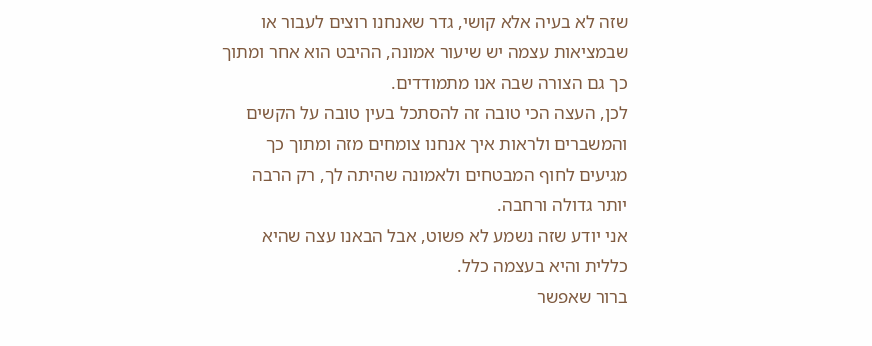שזה לא בעיה אלא קושי, גדר שאנחנו רוצים לעבור או שבמציאות עצמה יש שיעור אמונה, ההיבט הוא אחר ומתוך כך גם הצורה שבה אנו מתמודדים.
לכן, העצה הכי טובה זה להסתכל בעין טובה על הקשים והמשברים ולראות איך אנחנו צומחים מזה ומתוך כך מגיעים לחוף המבטחים ולאמונה שהיתה לך, רק הרבה יותר גדולה ורחבה.
אני יודע שזה נשמע לא פשוט, אבל הבאנו עצה שהיא כללית והיא בעצמה כלל.
ברור שאפשר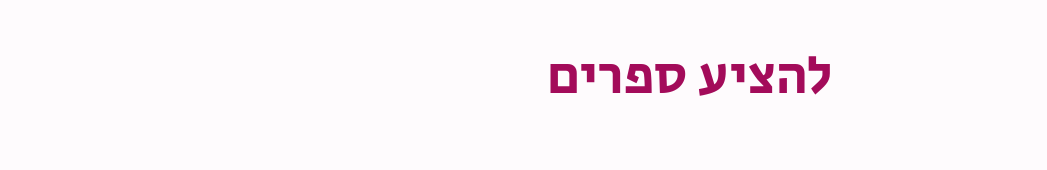להציע ספרים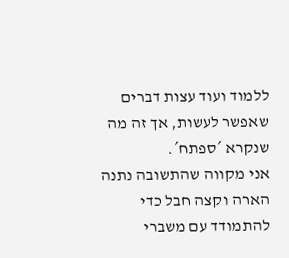ללמוד ועוד עצות דברים שאפשר לעשות, אך זה מה שנקרא ´ספתח´.
אני מקווה שהתשובה נתנה הארה וקצה חבל כדי להתמודד עם משברי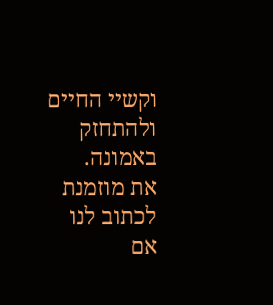וקשיי החיים ולהתחזק באמונה.
את מוזמנת לכתוב לנו אם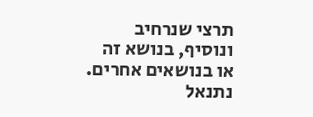תרצי שנרחיב ונוסיף, בנושא זה או בנושאים אחרים.
נתנאל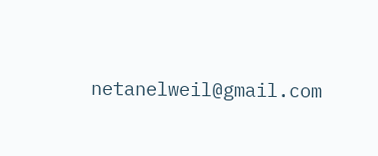netanelweil@gmail.com